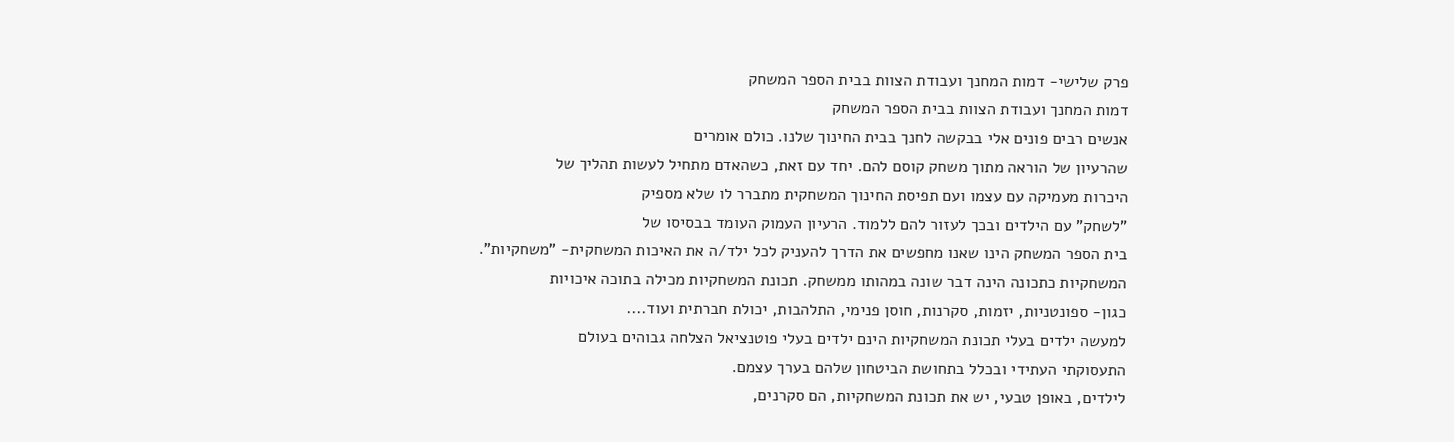פרק שלישי- דמות המחנך ועבודת הצוות בבית הספר המשחק
דמות המחנך ועבודת הצוות בבית הספר המשחק
אנשים רבים פונים אלי בבקשה לחנך בבית החינוך שלנו. כולם אומרים
שהרעיון של הוראה מתוך משחק קוסם להם. יחד עם זאת, כשהאדם מתחיל לעשות תהליך של
היכרות מעמיקה עם עצמו ועם תפיסת החינוך המשחקית מתברר לו שלא מספיק
"לשחק" עם הילדים ובכך לעזור להם ללמוד. הרעיון העמוק העומד בבסיסו של
בית הספר המשחק הינו שאנו מחפשים את הדרך להעניק לכל ילד/ה את האיכות המשחקית- "משחקיות".
המשחקיות כתכונה הינה דבר שונה במהותו ממשחק. תכונת המשחקיות מכילה בתוכה איכויות
כגון- ספונטניות, יזמות, סקרנות, חוסן פנימי, התלהבות, יכולת חברתית ועוד....
למעשה ילדים בעלי תכונת המשחקיות הינם ילדים בעלי פוטנציאל הצלחה גבוהים בעולם
התעסוקתי העתידי ובכלל בתחושת הביטחון שלהם בערך עצמם.
לילדים, באופן טבעי, יש את תכונת המשחקיות, הם סקרנים,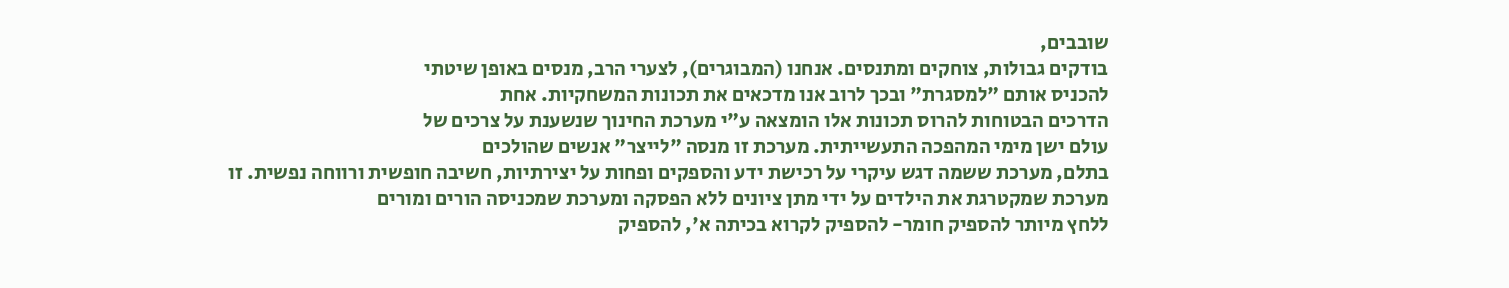שובבים,
בודקים גבולות, צוחקים ומתנסים. אנחנו (המבוגרים), לצערי הרב, מנסים באופן שיטתי
להכניס אותם "למסגרת" ובכך לרוב אנו מדכאים את תכונות המשחקיות. אחת
הדרכים הבטוחות להרוס תכונות אלו הומצאה ע"י מערכת החינוך שנשענת על צרכים של
עולם ישן מימי המהפכה התעשייתית. מערכת זו מנסה "לייצר" אנשים שהולכים
בתלם, מערכת ששמה דגש עיקרי על רכישת ידע והספקים ופחות על יצירתיות, חשיבה חופשית ורווחה נפשית. זו
מערכת שמקטרגת את הילדים על ידי מתן ציונים ללא הפסקה ומערכת שמכניסה הורים ומורים
ללחץ מיותר להספיק חומר- להספיק לקרוא בכיתה א', להספיק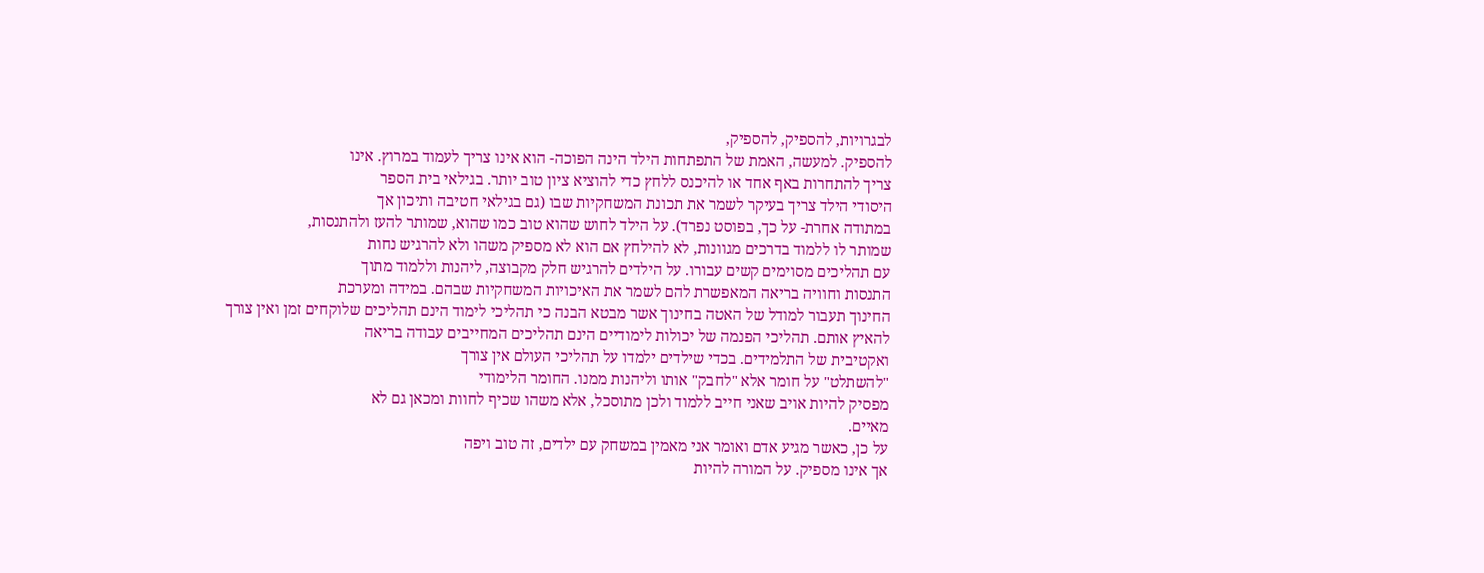לבגרויות, להספיק, להספיק,
להספיק. למעשה, האמת של התפתחות הילד הינה הפוכה- הוא אינו צריך לעמוד במרוץ. אינו
צריך להתחרות באף אחד או להיכנס ללחץ כדי להוציא ציון טוב יותר. בגילאי בית הספר
היסודי הילד צריך בעיקר לשמר את תכונת המשחקיות שבו (גם בגילאי חטיבה ותיכון אך
במתודה אחרת- על כך, בפוסט נפרד). על הילד לחוש שהוא טוב כמו שהוא, שמותר להעז ולהתנסות,
שמותר לו ללמוד בדרכים מגוונות, לא להילחץ אם הוא לא מספיק משהו ולא להרגיש נחות
עם תהליכים מסוימים קשים עבורו. על הילדים להרגיש חלק מקבוצה, ליהנות וללמוד מתוך
התנסות וחוויה בריאה המאפשרת להם לשמר את האיכויות המשחקיות שבהם. במידה ומערכת
החינוך תעבור למודל של האטה בחינוך אשר מבטא הבנה כי תהליכי לימוד הינם תהליכים שלוקחים זמן ואין צורך
להאיץ אותם. תהליכי הפנמה של יכולות לימודיים הינם תהליכים המחייבים עבודה בריאה
ואקטיבית של התלמידים. בכדי שילדים ילמדו על תהליכי העולם אין צורך
"להשתלט" על חומר אלא "לחבק" אותו וליהנות ממנו. החומר הלימודי
מפסיק להיות אויב שאני חייב ללמוד ולכן מתוסכל, אלא משהו שכיף לחוות ומכאן גם לא
מאיים.
על כן, כאשר מגיע אדם ואומר אני מאמין במשחק עם ילדים, זה טוב ויפה
אך אינו מספיק. על המורה להיות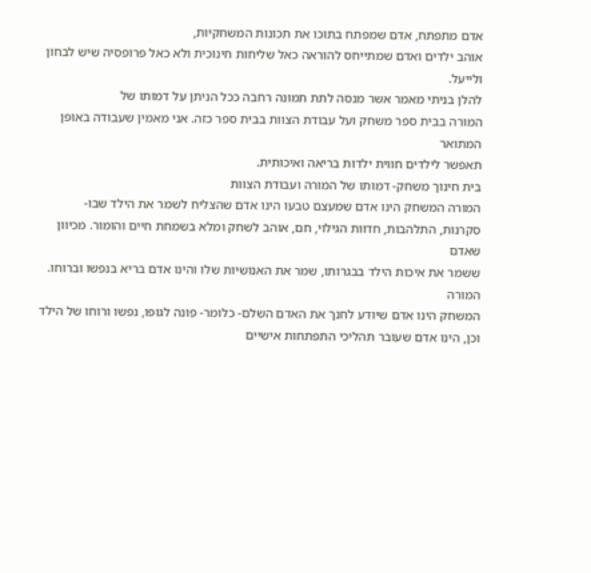אדם מתפתח, אדם שמפתח בתוכו את תכונות המשחקיות,
אוהב ילדים ואדם שמתייחס להוראה כאל שליחות חינוכית ולא כאל פרופסיה שיש לבחון
ולייעל.
להלן בניתי מאמר אשר מנסה לתת תמונה רחבה ככל הניתן על דמותו של
המורה בבית ספר משחק ועל עבודת הצוות בבית ספר כזה. אני מאמין שעבודה באופן המתואר
תאפשר לילדים חווית ילדות בריאה ואיכותית.
בית חינוך משחק- דמותו של המורה ועבודת הצוות
המורה המשחק הינו אדם שמעצם טבעו הינו אדם שהצליח לשמר את הילד שבו-
סקרנות, התלהבות, חדוות הגילוי, חם, אוהב לשחק ומלא בשמחת חיים והומור. מכיוון שאדם
ששמר את איכות הילד בבגרותו, שמר את האנושיות שלו והינו אדם בריא בנפשו וברוחו. המורה
המשחק הינו אדם שיודע לחנך את האדם השלם- כלומר- פונה לגופו, נפשו ורוחו של הילד
וכן, הינו אדם שעובר תהליכי התפתחות אישיים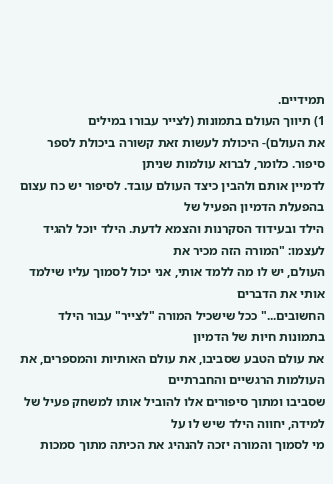תמידיים.
1) תיווך העולם בתמונות (לצייר עבורו במילים
את העולם)- היכולת לעשות זאת קשורה ביכולת לספר סיפור. כלומר, לברוא עולמות שניתן
לדמיין אותם ולהבין כיצד העולם עובד. לסיפור יש כח עצום בהפעלת הדמיון הפעיל של
הילד ובעידוד הסקרנות והצמא לדעת. הילד יוכל להגיד לעצמו: "המורה הזה מכיר את
העולם, יש לו מה ללמד אותי, אני יכול לסמוך עליו שילמד אותי את הדברים
החשובים..." ככל שישכיל המורה "לצייר" עבור הילד בתמונות חיות של הדמיון
את עולם הטבע שסביבו, את עולם האותיות והמספרים, את העולמות הרגשיים והחברתיים
שסביבו ומתוך סיפורים אלו להוביל אותו למשחק פעיל של למידה, יחווה הילד שיש לו על
מי לסמוך והמורה יזכה להנהיג את הכיתה מתוך סמכות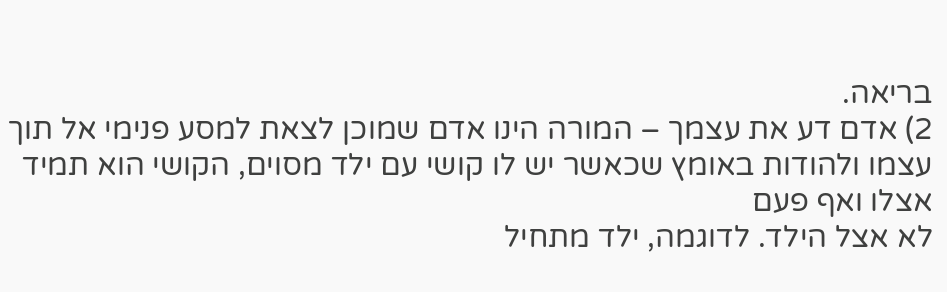בריאה.
2) אדם דע את עצמך – המורה הינו אדם שמוכן לצאת למסע פנימי אל תוך
עצמו ולהודות באומץ שכאשר יש לו קושי עם ילד מסוים, הקושי הוא תמיד אצלו ואף פעם
לא אצל הילד. לדוגמה, ילד מתחיל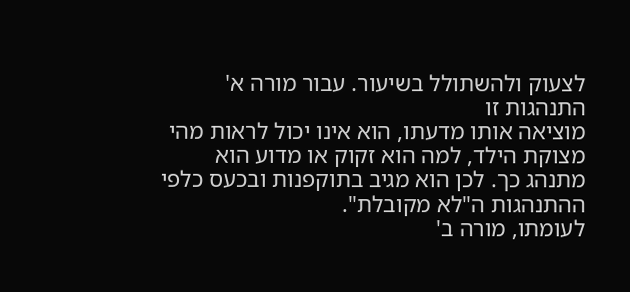לצעוק ולהשתולל בשיעור. עבור מורה א' התנהגות זו
מוציאה אותו מדעתו, הוא אינו יכול לראות מהי מצוקת הילד, למה הוא זקוק או מדוע הוא
מתנהג כך. לכן הוא מגיב בתוקפנות ובכעס כלפי ההתנהגות ה"לא מקובלת".
לעומתו, מורה ב'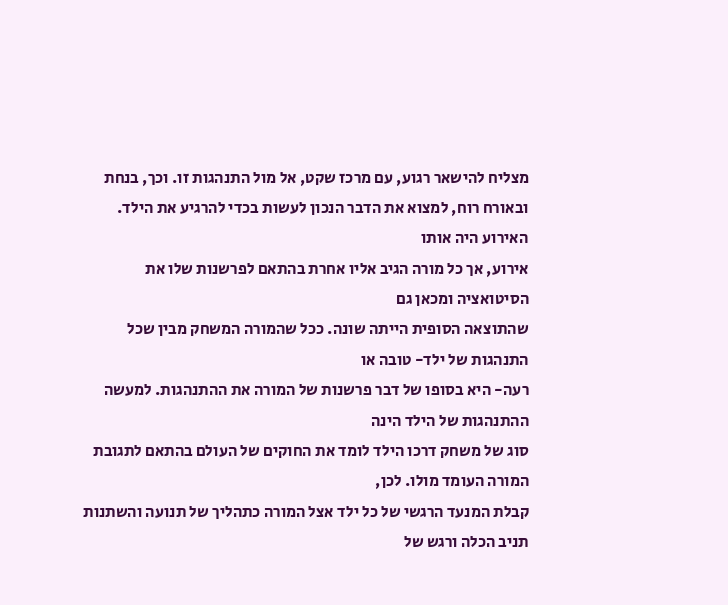מצליח להישאר רגוע, עם מרכז שקט, אל מול התנהגות זו. וכך, בנחת
ובאורח רוח, למצוא את הדבר הנכון לעשות בכדי להרגיע את הילד. האירוע היה אותו
אירוע, אך כל מורה הגיב אליו אחרת בהתאם לפרשנות שלו את הסיטואציה ומכאן גם
שהתוצאה הסופית הייתה שונה. ככל שהמורה המשחק מבין שכל התנהגות של ילד- טובה או
רעה- היא בסופו של דבר פרשנות של המורה את ההתנהגות. למעשה ההתנהגות של הילד הינה
סוג של משחק דרכו הילד לומד את החוקים של העולם בהתאם לתגובת המורה העומד מולו. לכן,
קבלת המנעד הרגשי של כל ילד אצל המורה כתהליך של תנועה והשתנות תניב הכלה ורגש של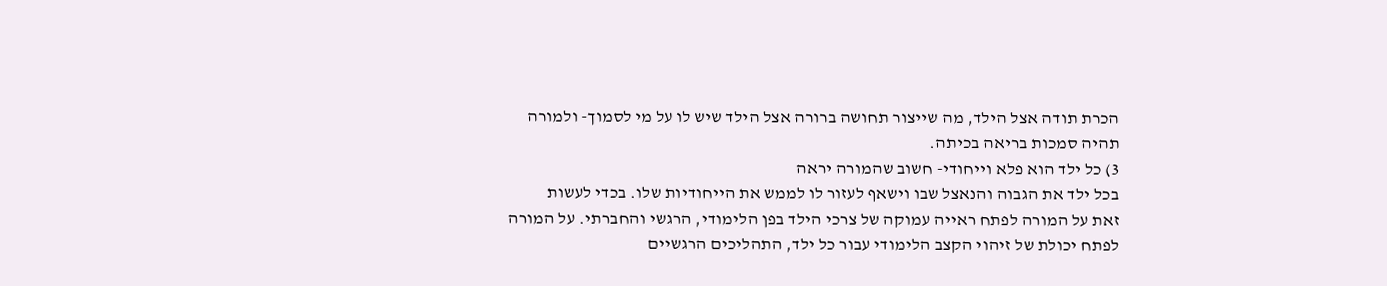הכרת תודה אצל הילד, מה שייצור תחושה ברורה אצל הילד שיש לו על מי לסמוך- ולמורה
תהיה סמכות בריאה בכיתה.
3) כל ילד הוא פלא וייחודי- חשוב שהמורה יראה
בכל ילד את הגבוה והנאצל שבו וישאף לעזור לו לממש את הייחודיות שלו. בכדי לעשות
זאת על המורה לפתח ראייה עמוקה של צרכי הילד בפן הלימודי, הרגשי והחברתי. על המורה
לפתח יכולת של זיהוי הקצב הלימודי עבור כל ילד, התהליכים הרגשיים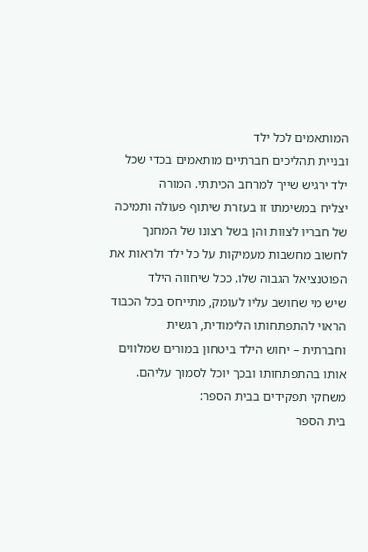המותאמים לכל ילד
ובניית תהליכים חברתיים מותאמים בכדי שכל ילד ירגיש שייך למרחב הכיתתי. המורה
יצליח במשימתו זו בעזרת שיתוף פעולה ותמיכה של חבריו לצוות והן בשל רצונו של המחנך
לחשוב מחשבות מעמיקות על כל ילד ולראות את הפוטנציאל הגבוה שלו. ככל שיחווה הילד
שיש מי שחושב עליו לעומק, מתייחס בכל הכבוד הראוי להתפתחותו הלימודית, רגשית
וחברתית – יחוש הילד ביטחון במורים שמלווים אותו בהתפתחותו ובכך יוכל לסמוך עליהם.
משחקי תפקידים בבית הספר:
בית הספר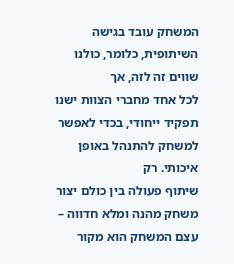המשחק עובד בגישה השיתופית, כלומר, כולנו שווים זה לזה, אך
לכל אחד מחברי הצוות ישנו תפקיד ייחודי, בכדי לאפשר למשחק להתנהל באופן איכותי. רק
שיתוף פעולה בין כולם יצור משחק מהנה ומלא חדווה – עצם המשחק הוא מקור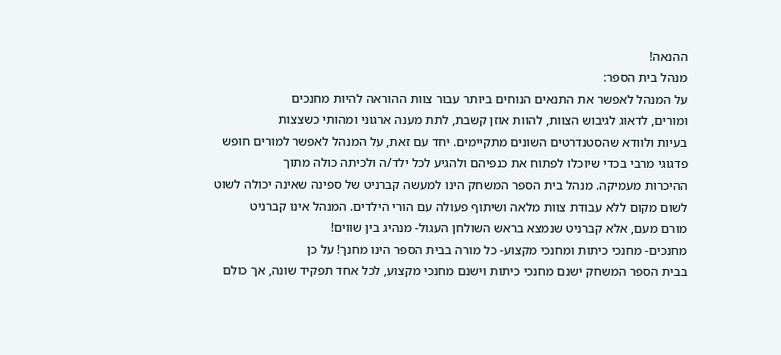ההנאה!
מנהל בית הספר:
על המנהל לאפשר את התנאים הנוחים ביותר עבור צוות ההוראה להיות מחנכים
ומורים, לדאוג לגיבוש הצוות, להוות אוזן קשבת, לתת מענה ארגוני ומהותי כשצצות
בעיות ולוודא שהסטנדרטים השונים מתקיימים. יחד עם זאת, על המנהל לאפשר למורים חופש
פדגוגי מרבי בכדי שיוכלו לפתוח את כנפיהם ולהגיע לכל ילד/ה ולכיתה כולה מתוך
ההיכרות מעמיקה. מנהל בית הספר המשחק הינו למעשה קברניט של ספינה שאינה יכולה לשוט
לשום מקום ללא עבודת צוות מלאה ושיתוף פעולה עם הורי הילדים. המנהל אינו קברניט
מורם מעם, אלא קברניט שנמצא בראש השולחן העגול- מנהיג בין שווים!
מחנכים- מחנכי כיתות ומחנכי מקצוע- כל מורה בבית הספר הינו מחנך! על כן
בבית הספר המשחק ישנם מחנכי כיתות וישנם מחנכי מקצוע, לכל אחד תפקיד שונה, אך כולם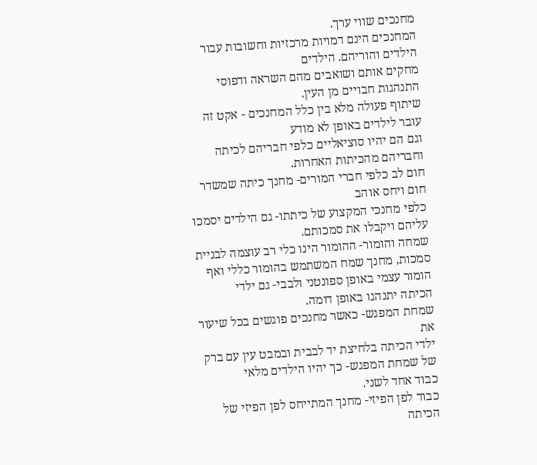מחנכים שווי ערך.
המחנכים הינם דמויות מרכזיות וחשובות עבור הילדים והוריהם. הילדים
מחקים אותם ושואבים מהם השראה ודפוסי התנהגות חבויים מן העין.
שיתוף פעולה מלא בין כלל המחנכים - אקט זה עובר לילדים באופן לא מודע
וגם הם יהיו סוציאליים כלפי חבריהם לכיתה וחבריהם מהכיתות האחרות.
חום לב כלפי חברי המורים- מחנך כיתה שמשדר חום ויחס אוהב
כלפי מחנכי המקצוע של כיתתו- גם הילדים יסמכו עליהם ויקבלו את סמכותם.
שמחה והומור- ההומור הינו כלי רב עוצמה לבניית
סמכות, מחנך שמח המשתמש בהומור כללי ואף הומור עצמי באופן ספונטני ולבבי- גם ילדי
הכיתה יתנהגו באופן דומה.
שמחת המפגש- כאשר מחנכים פוגשים בכל שיעור את
ילדי הכיתה בלחיצת יד לבבית ובמבט עין עם ברק של שמחת המפגש- כך יהיו הילדים מלאי
כבוד אחד לשני.
כבוד לפן הפיזי- מחנך המתייחס לפן הפיזי של הכיתה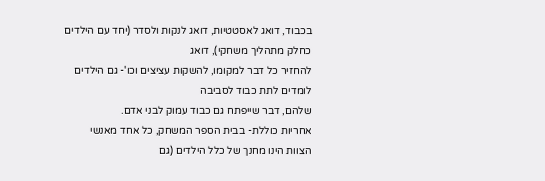בכבוד, דואג לאסטטיות, דואג לנקות ולסדר (יחד עם הילדים כחלק מתהליך משחקי), דואג
להחזיר כל דבר למקומו, להשקות עציצים וכו'- גם הילדים לומדים לתת כבוד לסביבה
שלהם, דבר שייפתח גם כבוד עמוק לבני אדם.
אחריות כוללת- בבית הספר המשחק, כל אחד מאנשי
הצוות הינו מחנך של כלל הילדים (גם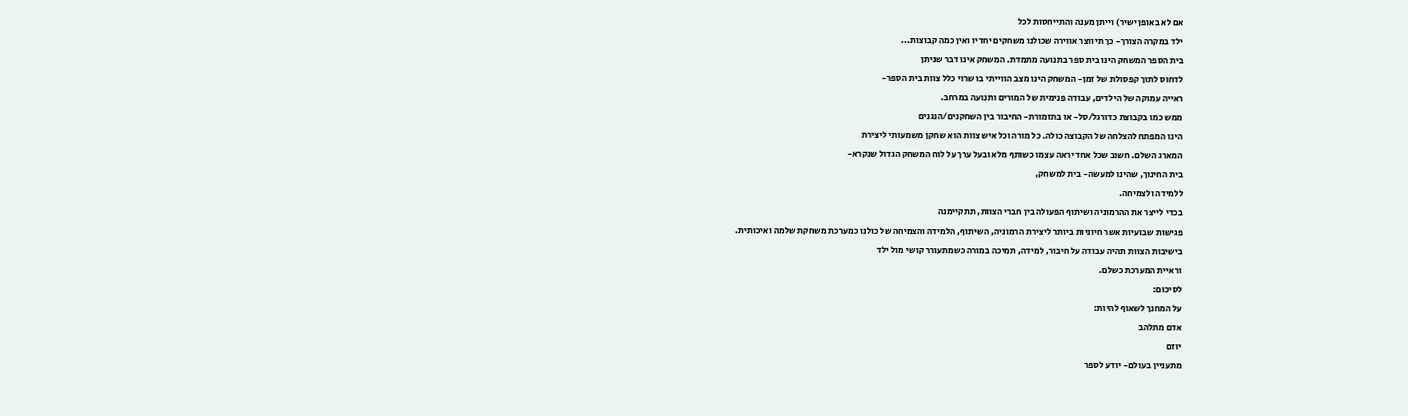אם לא באופן ישיר) וייתן מענה והתייחסות לכל
ילד במקרה הצורך- כך תיווצר אווירה שכולנו משחקים יחדיו ואין כמה קבוצות...
בית הספר המשחק הינו בית ספר בתנועה מתמדת. המשחק אינו דבר שניתן
לדחוס לתוך קפסולת של זמן- המשחק הינו מצב הווייתי בו שרוי כלל צוות בית הספר-
ראייה עמוקה של הילדים, עבודה פנימית של המורים ותנועה במרחב.
ממש כמו בקבוצת כדורגל/סל- או בתזמורת- החיבור בין השחקנים/הנגנים
הינו המפתח להצלחה של הקבוצה כולה. כל מורה וכל איש צוות הוא שחקן משמעותי ליצירת
המארג השלם. חשוב שכל אחד יראה עצמו כשותף מלא ובעל ערך על לוח המשחק הגדול שנקרא-
בית החינוך, שהינו למעשה- בית למשחק,
ללמידה ולצמיחה.
בכדי לייצר את ההרמוניה ושיתוף הפעולה בין חברי הצוות, תתקיימנה
פגישות שבועיות אשר חיוניות ביותר ליצירת הרמוניה, השיתוף, הלמידה והצמיחה של כולנו כמערכת משחקת שלמה ואיכותית.
בישיבות הצוות תהיה עבודה על חיבור, למידה, תמיכה במורה כשמתעורר קושי מול ילד
וראיית המערכת כשלם.
לסיכום:
על המחנך לשאוף להיות:
אדם מתלהב
יוזם
מתעניין בעולם- יודע לספר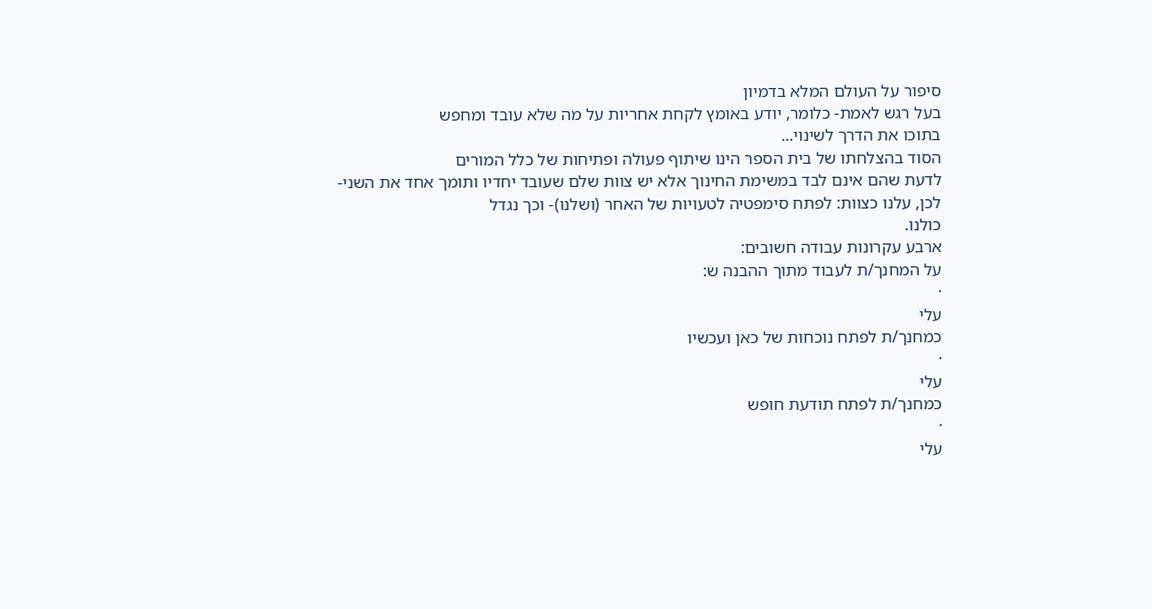סיפור על העולם המלא בדמיון
בעל רגש לאמת- כלומר, יודע באומץ לקחת אחריות על מה שלא עובד ומחפש
בתוכו את הדרך לשינוי...
הסוד בהצלחתו של בית הספר הינו שיתוף פעולה ופתיחות של כלל המורים
לדעת שהם אינם לבד במשימת החינוך אלא יש צוות שלם שעובד יחדיו ותומך אחד את השני-
לכן, עלנו כצוות: לפתח סימפטיה לטעויות של האחר (ושלנו)- וכך נגדל
כולנו.
ארבע עקרונות עבודה חשובים:
על המחנך/ת לעבוד מתוך ההבנה ש:
·
עלי
כמחנך/ת לפתח נוכחות של כאן ועכשיו
·
עלי
כמחנך/ת לפתח תודעת חופש
·
עלי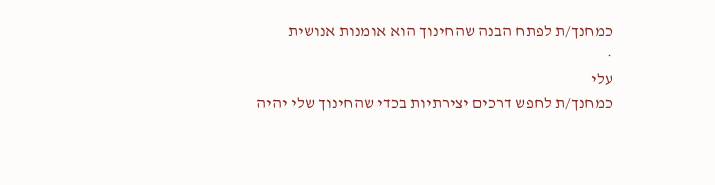כמחנך/ת לפתח הבנה שהחינוך הוא אומנות אנושית
·
עלי
כמחנך/ת לחפש דרכים יצירתיות בכדי שהחינוך שלי יהיה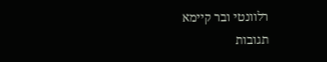רלוונטי ובר קיימא
תגובות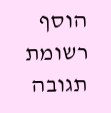הוסף רשומת תגובה